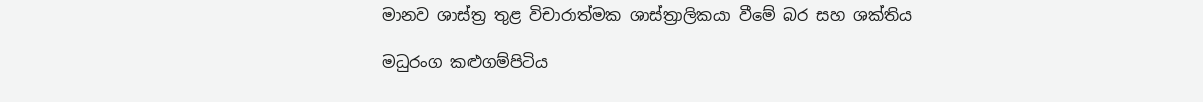මානව ශාස්ත්‍ර තුළ විචාරාත්මක ශාස්ත්‍රාලිකයා වීමේ බර සහ ශක්තිය

මධුරංග කළුගම්පිටිය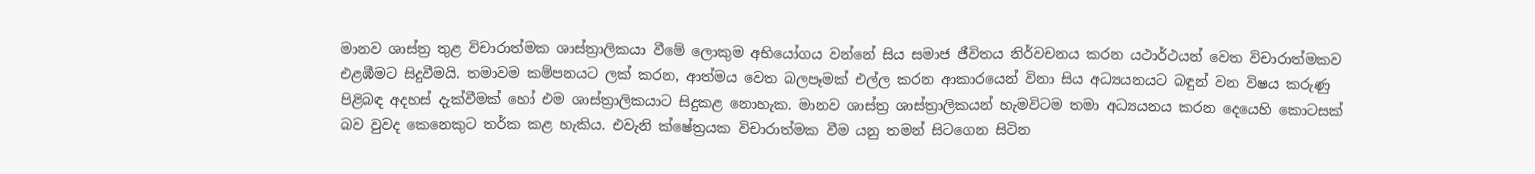මානව ශාස්ත්‍ර තුළ විචාරාත්මක ශාස්ත්‍රාලිකයා වීමේ ලොකුම අභියෝගය වන්නේ සිය සමාජ ජීවිතය නිර්වචනය කරන යථාර්ථයන් වෙත විචාරාත්මකව එළඹීමට සිදුවීමයි. තමාවම කම්පනයට ලක් කරන, ආත්මය වෙත බලපෑමක් එල්ල කරන ආකාරයෙන් විනා සිය අධ්‍යයනයට බඳුන් වන විෂය කරුණු පිළිබඳ අදහස් දැක්වීමක් හෝ එම ශාස්ත්‍රාලිකයාට සිදුකළ නොහැක. මානව ශාස්ත්‍ර ශාස්ත්‍රාලිකයන් හැමවිටම තමා අධ්‍යයනය කරන දෙයෙහි කොටසක් බව වුවද කෙනෙකුට තර්ක කළ හැකිය. එවැනි ක්ෂේත්‍රයක විචාරාත්මක වීම යනු තමන් සිටගෙන සිටින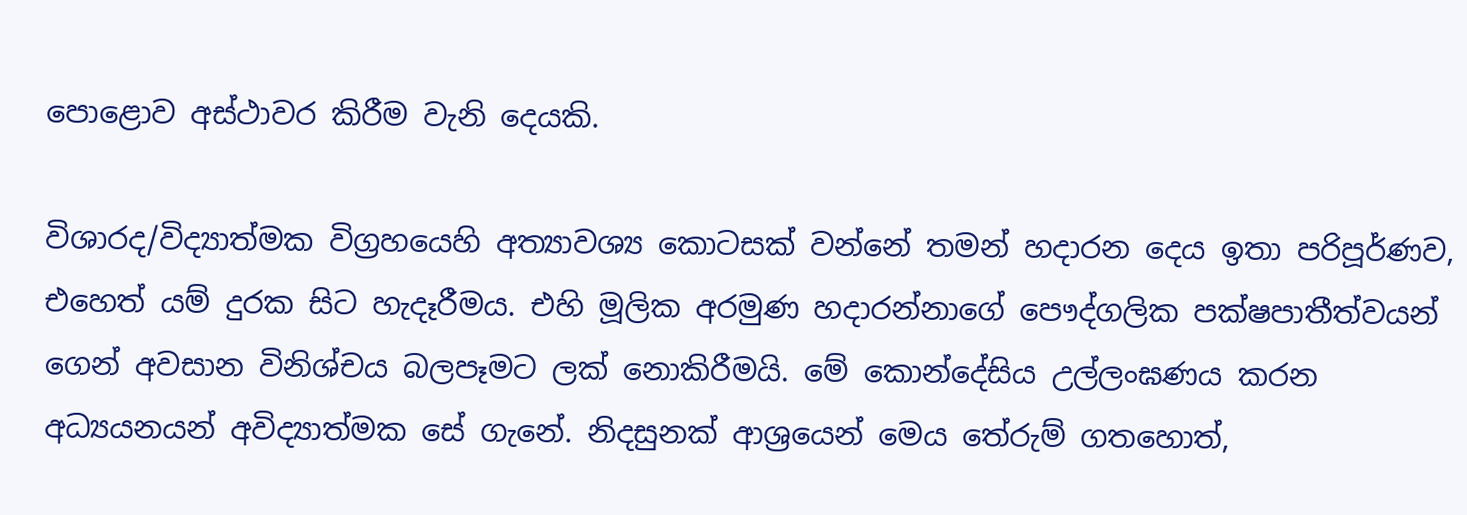පොළොව අස්ථාවර කිරීම වැනි දෙයකි.

විශාරද/විද්‍යාත්මක විග්‍රහයෙහි අත්‍යාවශ්‍ය කොටසක් වන්නේ තමන් හදාරන දෙය ඉතා පරිපූර්ණව, එහෙත් යම් දුරක සිට හැදෑරීමය. එහි මූලික අරමුණ හදාරන්නාගේ පෞද්ගලික පක්ෂපාතීත්වයන් ගෙන් අවසාන විනිශ්චය බලපෑමට ලක් නොකිරීමයි. මේ කොන්දේසිය උල්ලංඝණය කරන අධ්‍යයනයන් අවිද්‍යාත්මක සේ ගැනේ. නිදසුනක් ආශ්‍රයෙන් මෙය තේරුම් ගතහොත්,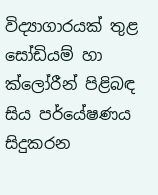විද්‍යාගාරයක් තුළ සෝඩියම් හා ක්ලෝරීන් පිළිබඳ සිය පර්යේෂණය සිදුකරන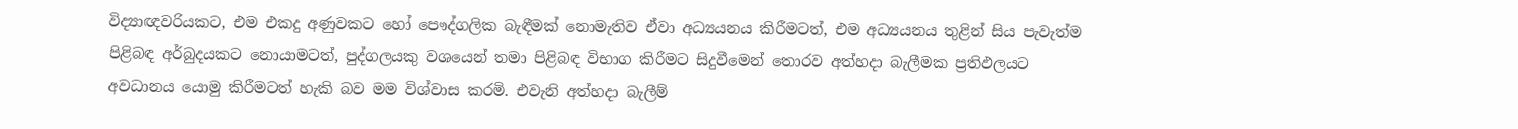විද්‍යාඥවරියකට, එම එකදු අණුවකට හෝ පෞද්ගලික බැඳීමක් නොමැතිව ඒවා අධ්‍යයනය කිරීමටත්, එම අධ්‍යයනය තුළින් සිය පැවැත්ම පිළිබඳ අර්බුදයකට නොයාමටත්, පුද්ගලයකු වශයෙන් තමා පිළිබඳ විභාග කිරීමට සිදුවීමෙන් තොරව අත්හදා බැලීමක ප්‍රතිඵලයට අවධානය යොමු කිරීමටත් හැකි බව මම විශ්වාස කරමි. එවැනි අත්හදා බැලීම්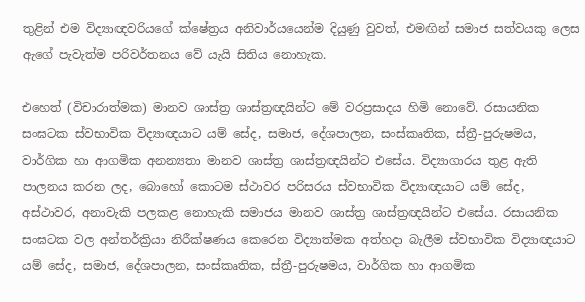තුළින් එම විද්‍යාඥවරියගේ ක්ෂේත්‍රය අනිවාර්යයෙන්ම දියුණු වුවත්, එමඟින් සමාජ සත්වයකු ලෙස ඇගේ පැවැත්ම පරිවර්තනය වේ යැයි සිතිය නොහැක.

එහෙත් (විචාරාත්මක) මානව ශාස්ත්‍ර ශාස්ත්‍රඥයින්ට මේ වරප්‍රසාදය හිමි නොවේ. රසායනික සංඝටක ස්වභාවික විද්‍යාඥයාට යම් සේද, සමාජ, දේශපාලන, සංස්කෘතික, ස්ත්‍රී-පුරුෂමය, වාර්ගික හා ආගමික අනන්‍යතා මානව ශාස්ත්‍ර ශාස්ත්‍රඥයින්ට එසේය. විද්‍යාගාරය තුළ ඇති පාලනය කරන ලද, බොහෝ කොටම ස්ථාවර පරිසරය ස්වභාවික විද්‍යාඥයාට යම් සේද, අස්ථාවර, අනාවැකි පලකළ නොහැකි සමාජය මානව ශාස්ත්‍ර ශාස්ත්‍රඥයින්ට එසේය. රසායනික සංඝටක වල අන්තර්ක්‍රියා නිරීක්ෂණය කෙරෙන විද්‍යාත්මක අත්හදා බැලීම ස්වභාවික විද්‍යාඥයාට යම් සේද, සමාජ, දේශපාලන, සංස්කෘතික, ස්ත්‍රී-පුරුෂමය, වාර්ගික හා ආගමික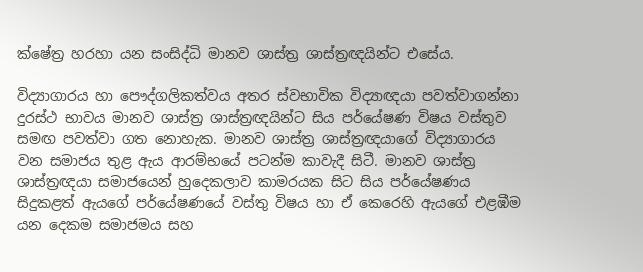ක්ෂේත්‍ර හරහා යන සංසිද්ධි මානව ශාස්ත්‍ර ශාස්ත්‍රඥයින්ට එසේය.

විද්‍යාගාරය හා පෞද්ගලිකත්වය අතර ස්වභාවික විද්‍යාඥයා පවත්වාගන්නා දුරස්ථ භාවය මානව ශාස්ත්‍ර ශාස්ත්‍රඥයින්ට සිය පර්යේෂණ විෂය වස්තුව සමඟ පවත්වා ගත නොහැක. මානව ශාස්ත්‍ර ශාස්ත්‍රඥයාගේ විද්‍යාගාරය වන සමාජය තුළ ඇය ආරම්භයේ පටන්ම කාවැදී සිටී. මානව ශාස්ත්‍ර ශාස්ත්‍රඥයා සමාජයෙන් හුදෙකලාව කාමරයක සිට සිය පර්යේෂණය සිදුකළත් ඇයගේ පර්යේෂණයේ වස්තු විෂය හා ඒ කෙරෙහි ඇයගේ එළඹීම යන දෙකම සමාජමය සහ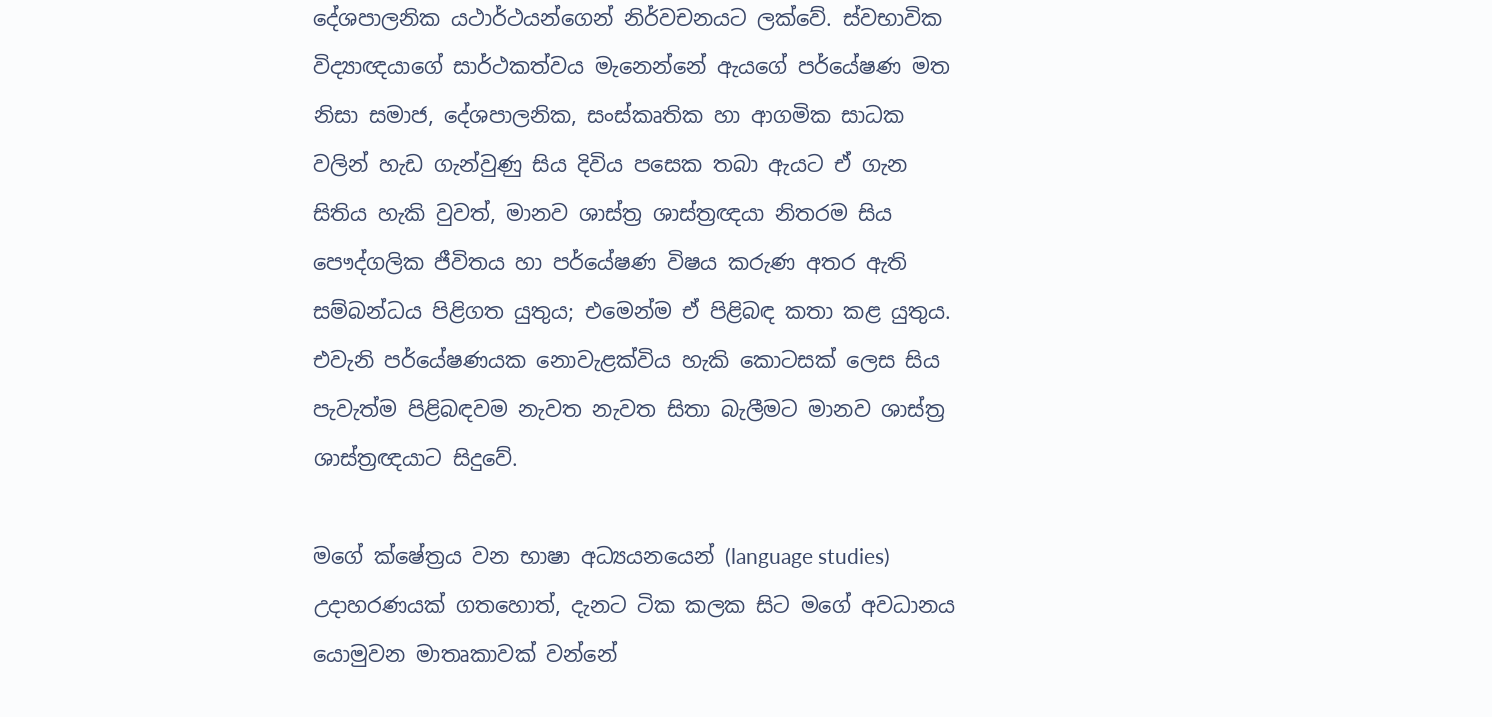දේශපාලනික යථාර්ථයන්ගෙන් නිර්වචනයට ලක්වේ. ස්වභාවික විද්‍යාඥයාගේ සාර්ථකත්වය මැනෙන්නේ ඇයගේ පර්යේෂණ මත නිසා සමාජ, දේශපාලනික, සංස්කෘතික හා ආගමික සාධක වලින් හැඩ ගැන්වුණු සිය දිවිය පසෙක තබා ඇයට ඒ ගැන සිතිය හැකි වුවත්, මානව ශාස්ත්‍ර ශාස්ත්‍රඥයා නිතරම සිය පෞද්ගලික ජීවිතය හා පර්යේෂණ විෂය කරුණ අතර ඇති සම්බන්ධය පිළිගත යුතුය; එමෙන්ම ඒ පිළිබඳ කතා කළ යුතුය. එවැනි පර්යේෂණයක නොවැළක්විය හැකි කොටසක් ලෙස සිය පැවැත්ම පිළිබඳවම නැවත නැවත සිතා බැලීමට මානව ශාස්ත්‍ර ශාස්ත්‍රඥයාට සිදුවේ.

මගේ ක්ෂේත්‍රය වන භාෂා අධ්‍යයනයෙන් (language studies) උදාහරණයක් ගතහොත්, දැනට ටික කලක සිට මගේ අවධානය යොමුවන මාතෘකාවක් වන්නේ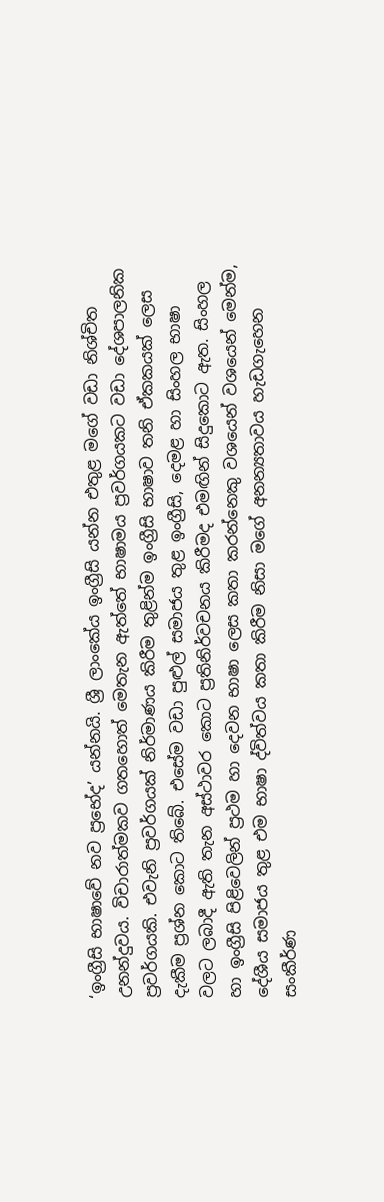‘ඉංග්‍රීසි භාෂාවේ නව ප්‍රභේද’ යන්නයි. ශ්‍රී ලාංකේය ඉංග්‍රීසි යන්න එතුළ මගේ වඩා නිශ්චිත උනන්දුවය. විචාරාත්මකව ගතහොත් මෙතැන ඇත්තේ භාෂාමය ප්‍රවර්ගයකට වඩා දේශපාලනික ප්‍රවර්ගයකි. එවැනි ප්‍රවර්ගයක් නිර්මාණය කිරීම තුළින්ම ඉංග්‍රීසි භාෂාව තනි ඒකකයක් ලෙස දැකීම ප්‍රශ්න කොට තිබේ. එසේම වඩා පුළුල් සමාජය තුළ ඉංග්‍රීසි, දෙමළ හා සිංහල භාෂා වලට ලබාදී ඇති තැන අස්ථාවර කොට ප්‍රතිනිර්වචනය කිරීමද එමඟින් සිදුකොට ඇත. සිංහල හා ඉංග්‍රීසි පිළිවෙලින් ප්‍රථම හා දෙවන භාෂා ලෙස කතා කරන්නෙකු වශයෙන් වශයෙන් මෙන්ම, දේශීය සමාජය තුළ එම භාෂා ද්විත්වය කතා කිරීම නිසා මගේ අනන්‍යතාවය හැඩගැහෙන සංකීර්ණ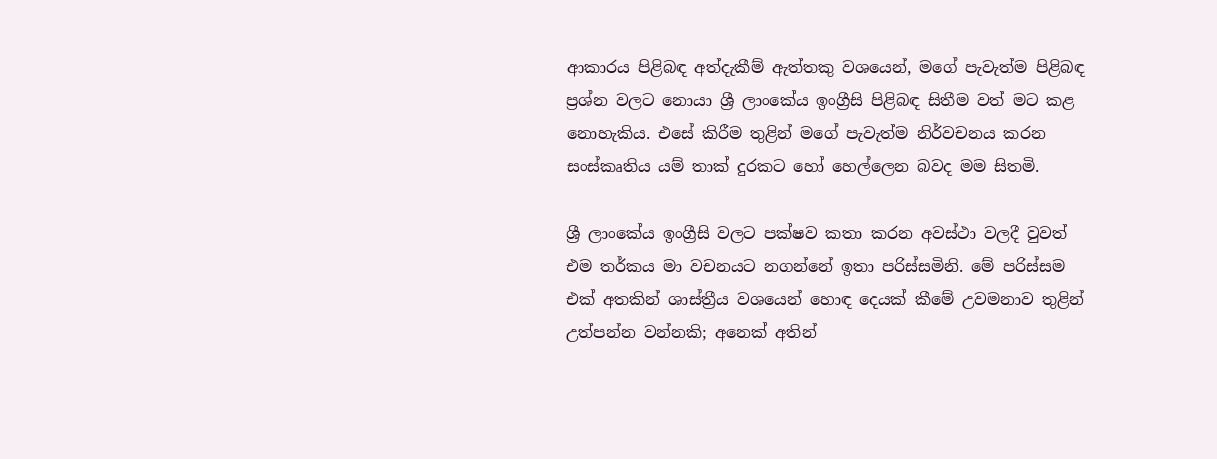ආකාරය පිළිබඳ අත්දැකීම් ඇත්තකු වශයෙන්, මගේ පැවැත්ම පිළිබඳ ප්‍රශ්න වලට නොයා ශ්‍රී ලාංකේය ඉංග්‍රීසි පිළිබඳ සිතීම වත් මට කළ නොහැකිය. එසේ කිරීම තුළින් මගේ පැවැත්ම නිර්වචනය කරන සංස්කෘතිය යම් තාක් දුරකට හෝ හෙල්ලෙන බවද මම සිතමි.

ශ්‍රී ලාංකේය ඉංග්‍රීසි වලට පක්ෂව කතා කරන අවස්ථා වලදී වුවත් එම තර්කය මා වචනයට නගන්නේ ඉතා පරිස්සමිනි. මේ පරිස්සම එක් අතකින් ශාස්ත්‍රීය වශයෙන් හොඳ දෙයක් කීමේ උවමනාව තුළින් උත්පන්න වන්නකි; අනෙක් අතින්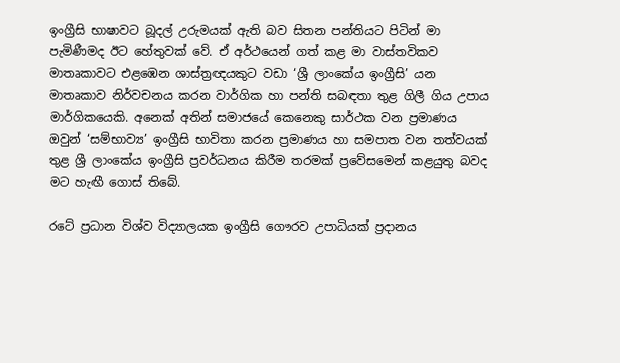ඉංග්‍රීසි භාෂාවට බූදල් උරුමයක් ඇති බව සිතන පන්තියට පිටින් මා පැමිණීමද ඊට හේතුවක් වේ. ඒ අර්ථයෙන් ගත් කළ මා වාස්තවිකව මාතෘකාවට එළඹෙන ශාස්ත්‍රඥයකුට වඩා ‘ශ්‍රී ලාංකේය ඉංග්‍රීසි’ යන මාතෘකාව නිර්වචනය කරන වාර්ගික හා පන්ති සබඳතා තුළ ගිලී ගිය උපාය මාර්ගිකයෙකි. අනෙක් අතින් සමාජයේ කෙනෙකු සාර්ථක වන ප්‍රමාණය ඔවුන් ‘සම්භාව්‍ය’ ඉංග්‍රීසි භාවිතා කරන ප්‍රමාණය හා සමපාත වන තත්වයක් තුළ ශ්‍රී ලාංකේය ඉංග්‍රීසි ප්‍රවර්ධනය කිරීම තරමක් ප්‍රවේසමෙන් කළයුතු බවද මට හැඟී ගොස් තිබේ.

රටේ ප්‍රධාන විශ්ව විද්‍යාලයක ඉංග්‍රීසි ගෞරව උපාධියක් ප්‍රදානය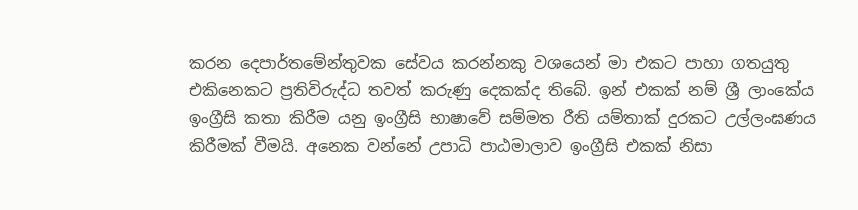කරන දෙපාර්තමේන්තුවක සේවය කරන්නකු වශයෙන් මා එකට පාහා ගතයුතු එකිනෙකට ප්‍රතිවිරුද්ධ තවත් කරුණු දෙකක්ද තිබේ. ඉන් එකක් නම් ශ්‍රී ලාංකේය ඉංග්‍රීසි කතා කිරීම යනු ඉංග්‍රීසි භාෂාවේ සම්මත රීති යම්තාක් දුරකට උල්ලංඝණය කිරීමක් වීමයි. අනෙක වන්නේ උපාධි පාඨමාලාව ඉංග්‍රීසි එකක් නිසා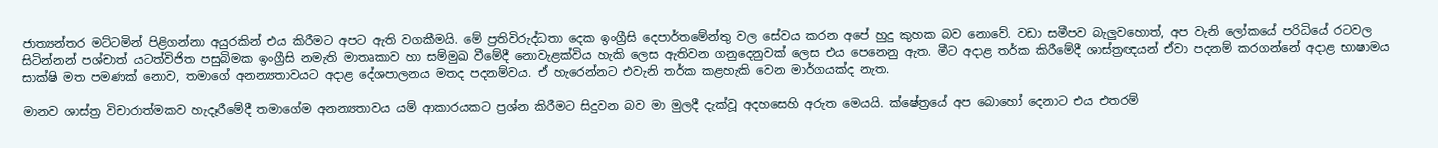ජාත්‍යන්තර මට්ටමින් පිළිගන්නා අයුරකින් එය කිරීමට අපට ඇති වගකීමයි. මේ ප්‍රතිවිරුද්ධතා දෙක ඉංග්‍රීසි දෙපාර්තමේන්තු වල සේවය කරන අපේ හුදු කුහක බව නොවේ. වඩා සමීපව බැලුවහොත්, අප වැනි ලෝකයේ පරිධියේ රටවල සිටින්නන් පශ්චාත් යටත්විජිත පසුබිමක ඉංග්‍රීසි නමැති මාතෘකාව හා සම්මුඛ වීමේදී නොවැළක්විය හැකි ලෙස ඇතිවන ගනුදෙනුවක් ලෙස එය පෙනෙනු ඇත. මීට අදාළ තර්ක කිරීමේදී ශාස්ත්‍රඥයන් ඒවා පදනම් කරගන්නේ අදාළ භාෂාමය සාක්ෂි මත පමණක් නොව, තමාගේ අනන්‍යතාවයට අදාළ දේශපාලනය මතද පදනම්වය. ඒ හැරෙන්නට එවැනි තර්ක කළහැකි වෙන මාර්ගයක්ද නැත.

මානව ශාස්ත්‍ර විචාරාත්මකව හැදෑරීමේදී තමාගේම අනන්‍යතාවය යම් ආකාරයකට ප්‍රශ්න කිරීමට සිදුවන බව මා මුලදී දැක්වූ අදහසෙහි අරුත මෙයයි. ක්ෂේත්‍රයේ අප බොහෝ දෙනාට එය එතරම්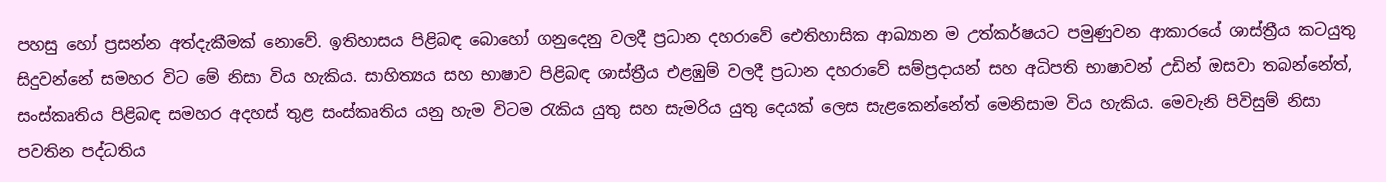පහසු හෝ ප්‍රසන්න අත්දැකීමක් නොවේ. ඉතිහාසය පිළිබඳ බොහෝ ගනුදෙනු වලදී ප්‍රධාන දහරාවේ ඓතිහාසික ආඛ්‍යාන ම උත්කර්ෂයට පමුණුවන ආකාරයේ ශාස්ත්‍රීය කටයුතු සිදුවන්නේ සමහර විට මේ නිසා විය හැකිය. සාහිත්‍යය සහ භාෂාව පිළිබඳ ශාස්ත්‍රීය එළඹුම් වලදී ප්‍රධාන දහරාවේ සම්ප්‍රදායන් සහ අධිපති භාෂාවන් උඩින් ඔසවා තබන්නේත්, සංස්කෘතිය පිළිබඳ සමහර අදහස් තුළ සංස්කෘතිය යනු හැම විටම රැකිය යුතු සහ සැමරිය යුතු දෙයක් ලෙස සැළකෙන්නේත් මෙනිසාම විය හැකිය. මෙවැනි පිවිසුම් නිසා පවතින පද්ධතිය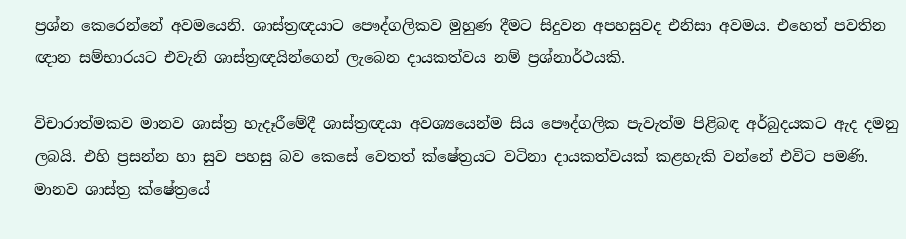ප්‍රශ්න කෙරෙන්නේ අවමයෙනි. ශාස්ත්‍රඥයාට පෞද්ගලිකව මුහුණ දීමට සිදුවන අපහසුවද එනිසා අවමය. එහෙත් පවතින ඥාන සම්භාරයට එවැනි ශාස්ත්‍රඥයින්ගෙන් ලැබෙන දායකත්වය නම් ප්‍රශ්නාර්ථයකි.

විචාරාත්මකව මානව ශාස්ත්‍ර හැදෑරීමේදී ශාස්ත්‍රඥයා අවශ්‍යයෙන්ම සිය පෞද්ගලික පැවැත්ම පිළිබඳ අර්බුදයකට ඇද දමනු ලබයි. එහි ප්‍රසන්න හා සුව පහසු බව කෙසේ වෙතත් ක්ෂේත්‍රයට වටිනා දායකත්වයක් කළහැකි වන්නේ එවිට පමණි. මානව ශාස්ත්‍ර ක්ෂේත්‍රයේ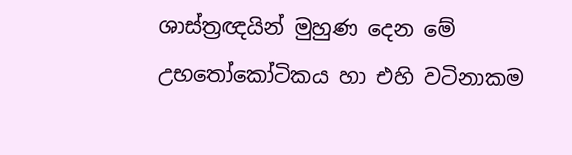ශාස්ත්‍රඥයින් මුහුණ දෙන මේ උභතෝකෝටිකය හා එහි වටිනාකම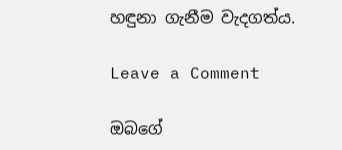හඳුනා ගැනීම වැදගත්ය.

Leave a Comment

ඔබගේ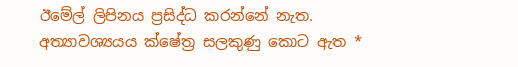ඊමේල් ලිපිනය ප්‍රසිද්ධ කරන්නේ නැත. අත්‍යාවශ්‍යයය ක්ෂේත්‍ර සලකුණු කොට ඇත *